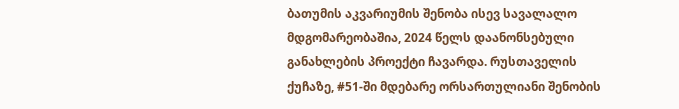ბათუმის აკვარიუმის შენობა ისევ სავალალო მდგომარეობაშია, 2024 წელს დაანონსებული განახლების პროექტი ჩავარდა. რუსთაველის ქუჩაზე, #51-ში მდებარე ორსართულიანი შენობის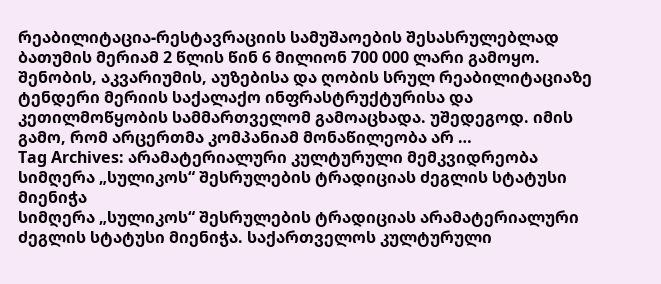რეაბილიტაცია-რესტავრაციის სამუშაოების შესასრულებლად ბათუმის მერიამ 2 წლის წინ 6 მილიონ 700 000 ლარი გამოყო. შენობის, აკვარიუმის, აუზებისა და ღობის სრულ რეაბილიტაციაზე ტენდერი მერიის საქალაქო ინფრასტრუქტურისა და კეთილმოწყობის სამმართველომ გამოაცხადა. უშედეგოდ. იმის გამო, რომ არცერთმა კომპანიამ მონაწილეობა არ …
Tag Archives: არამატერიალური კულტურული მემკვიდრეობა
სიმღერა „სულიკოს“ შესრულების ტრადიციას ძეგლის სტატუსი მიენიჭა
სიმღერა „სულიკოს“ შესრულების ტრადიციას არამატერიალური ძეგლის სტატუსი მიენიჭა. საქართველოს კულტურული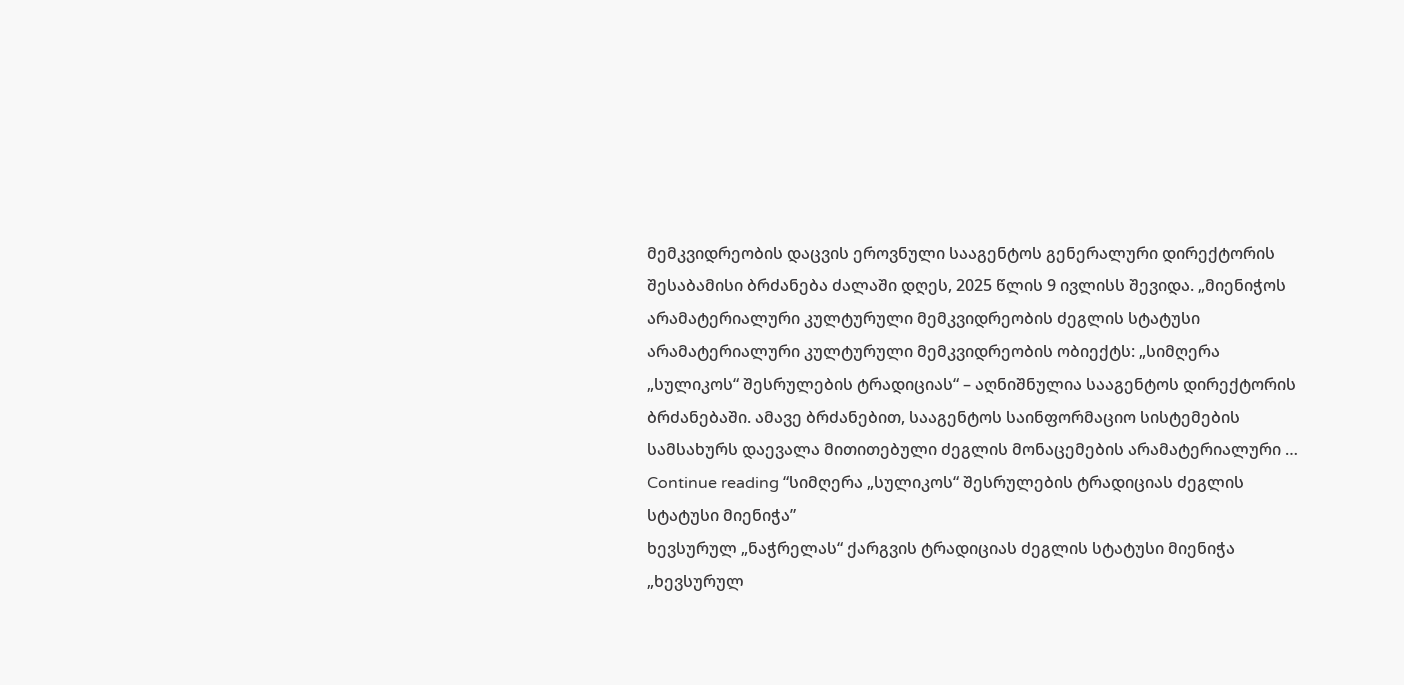მემკვიდრეობის დაცვის ეროვნული სააგენტოს გენერალური დირექტორის შესაბამისი ბრძანება ძალაში დღეს, 2025 წლის 9 ივლისს შევიდა. „მიენიჭოს არამატერიალური კულტურული მემკვიდრეობის ძეგლის სტატუსი არამატერიალური კულტურული მემკვიდრეობის ობიექტს: „სიმღერა „სულიკოს“ შესრულების ტრადიციას“ – აღნიშნულია სააგენტოს დირექტორის ბრძანებაში. ამავე ბრძანებით, სააგენტოს საინფორმაციო სისტემების სამსახურს დაევალა მითითებული ძეგლის მონაცემების არამატერიალური …
Continue reading “სიმღერა „სულიკოს“ შესრულების ტრადიციას ძეგლის სტატუსი მიენიჭა”
ხევსურულ „ნაჭრელას“ ქარგვის ტრადიციას ძეგლის სტატუსი მიენიჭა
„ხევსურულ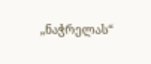„ნაჭრელას“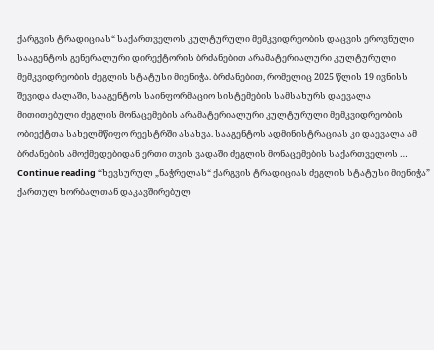ქარგვის ტრადიციას“ საქართველოს კულტურული მემკვიდრეობის დაცვის ეროვნული სააგენტოს გენერალური დირექტორის ბრძანებით არამატერიალური კულტურული მემკვიდრეობის ძეგლის სტატუსი მიენიჭა. ბრძანებით, რომელიც 2025 წლის 19 ივნისს შევიდა ძალაში, სააგენტოს საინფორმაციო სისტემების სამსახურს დაევალა მითითებული ძეგლის მონაცემების არამატერიალური კულტურული მემკვიდრეობის ობიექტთა სახელმწიფო რეესტრში ასახვა. სააგენტოს ადმინისტრაციას კი დაევალა ამ ბრძანების ამოქმედებიდან ერთი თვის ვადაში ძეგლის მონაცემების საქართველოს …
Continue reading “ხევსურულ „ნაჭრელას“ ქარგვის ტრადიციას ძეგლის სტატუსი მიენიჭა”
ქართულ ხორბალთან დაკავშირებულ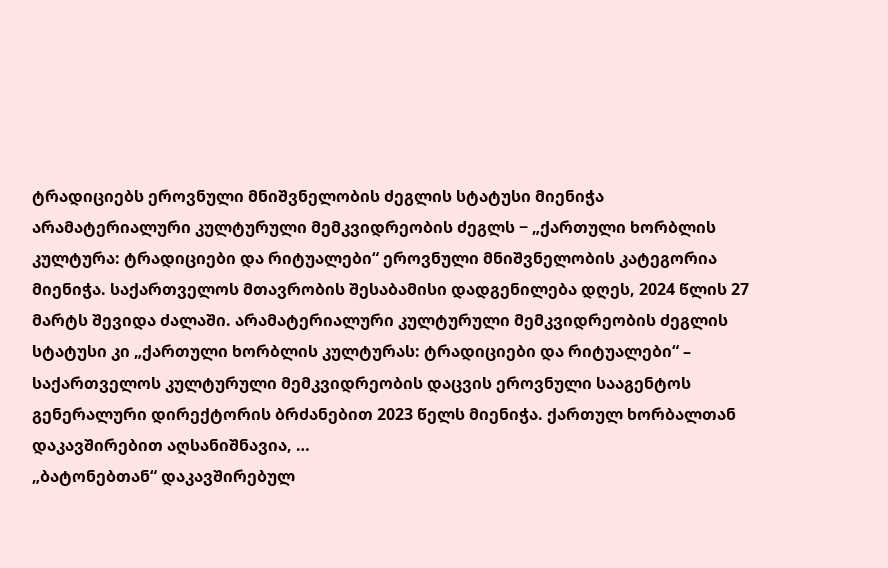ტრადიციებს ეროვნული მნიშვნელობის ძეგლის სტატუსი მიენიჭა
არამატერიალური კულტურული მემკვიდრეობის ძეგლს − „ქართული ხორბლის კულტურა: ტრადიციები და რიტუალები“ ეროვნული მნიშვნელობის კატეგორია მიენიჭა. საქართველოს მთავრობის შესაბამისი დადგენილება დღეს, 2024 წლის 27 მარტს შევიდა ძალაში. არამატერიალური კულტურული მემკვიდრეობის ძეგლის სტატუსი კი „ქართული ხორბლის კულტურას: ტრადიციები და რიტუალები“ – საქართველოს კულტურული მემკვიდრეობის დაცვის ეროვნული სააგენტოს გენერალური დირექტორის ბრძანებით 2023 წელს მიენიჭა. ქართულ ხორბალთან დაკავშირებით აღსანიშნავია, …
„ბატონებთან“ დაკავშირებულ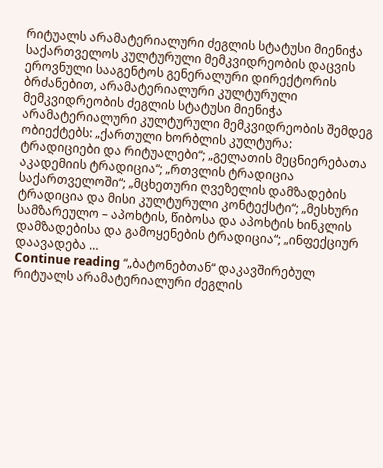რიტუალს არამატერიალური ძეგლის სტატუსი მიენიჭა
საქართველოს კულტურული მემკვიდრეობის დაცვის ეროვნული სააგენტოს გენერალური დირექტორის ბრძანებით, არამატერიალური კულტურული მემკვიდრეობის ძეგლის სტატუსი მიენიჭა არამატერიალური კულტურული მემკვიდრეობის შემდეგ ობიექტებს: „ქართული ხორბლის კულტურა: ტრადიციები და რიტუალები“; „გელათის მეცნიერებათა აკადემიის ტრადიცია“; „რთვლის ტრადიცია საქართველოში“; „მცხეთური ღვეზელის დამზადების ტრადიცია და მისი კულტურული კონტექსტი“; „მესხური სამზარეულო – აპოხტის, წიბოსა და აპოხტის ხინკლის დამზადებისა და გამოყენების ტრადიცია“; „ინფექციურ დაავადება …
Continue reading “„ბატონებთან“ დაკავშირებულ რიტუალს არამატერიალური ძეგლის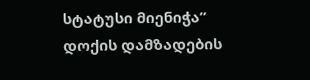სტატუსი მიენიჭა”
დოქის დამზადების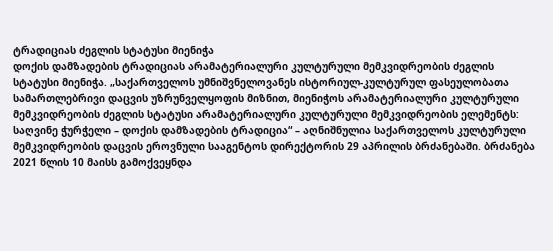ტრადიციას ძეგლის სტატუსი მიენიჭა
დოქის დამზადების ტრადიციას არამატერიალური კულტურული მემკვიდრეობის ძეგლის სტატუსი მიენიჭა. „საქართველოს უმნიშვნელოვანეს ისტორიულ-კულტურულ ფასეულობათა სამართლებრივი დაცვის უზრუნველყოფის მიზნით, მიენიჭოს არამატერიალური კულტურული მემკვიდრეობის ძეგლის სტატუსი არამატერიალური კულტურული მემკვიდრეობის ელემენტს: საღვინე ჭურჭელი – დოქის დამზადების ტრადიცია“ – აღნიშნულია საქართველოს კულტურული მემკვიდრეობის დაცვის ეროვნული სააგენტოს დირექტორის 29 აპრილის ბრძანებაში. ბრძანება 2021 წლის 10 მაისს გამოქვეყნდა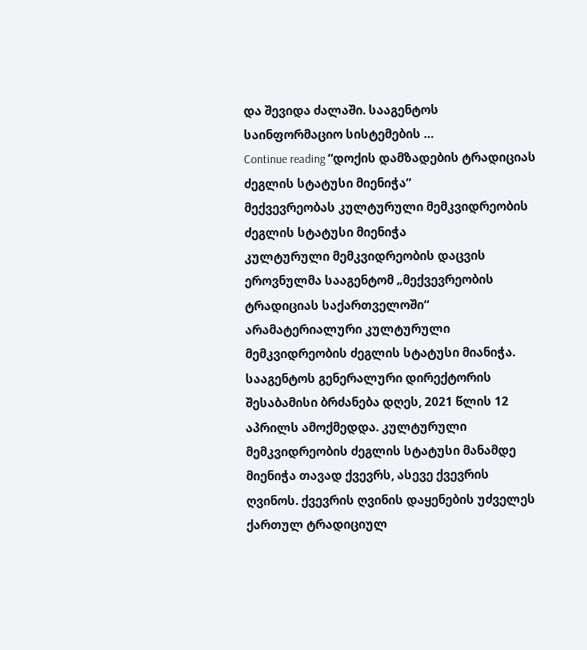და შევიდა ძალაში. სააგენტოს საინფორმაციო სისტემების …
Continue reading “დოქის დამზადების ტრადიციას ძეგლის სტატუსი მიენიჭა”
მექვევრეობას კულტურული მემკვიდრეობის ძეგლის სტატუსი მიენიჭა
კულტურული მემკვიდრეობის დაცვის ეროვნულმა სააგენტომ „მექვევრეობის ტრადიციას საქართველოში“ არამატერიალური კულტურული მემკვიდრეობის ძეგლის სტატუსი მიანიჭა. სააგენტოს გენერალური დირექტორის შესაბამისი ბრძანება დღეს, 2021 წლის 12 აპრილს ამოქმედდა. კულტურული მემკვიდრეობის ძეგლის სტატუსი მანამდე მიენიჭა თავად ქვევრს, ასევე ქვევრის ღვინოს. ქვევრის ღვინის დაყენების უძველეს ქართულ ტრადიციულ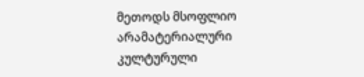მეთოდს მსოფლიო არამატერიალური კულტურული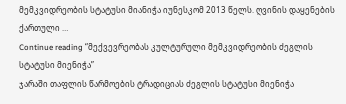მემკვიდრეობის სტატუსი მიანიჭა იუნესკომ 2013 წელს. ღვინის დაყენების ქართული …
Continue reading “მექვევრეობას კულტურული მემკვიდრეობის ძეგლის სტატუსი მიენიჭა”
ჯარაში თაფლის წარმოების ტრადიციას ძეგლის სტატუსი მიენიჭა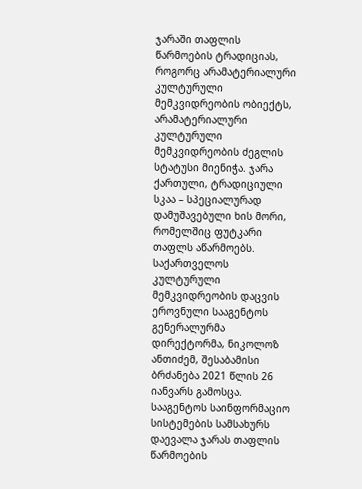ჯარაში თაფლის წარმოების ტრადიციას, როგორც არამატერიალური კულტურული მემკვიდრეობის ობიექტს, არამატერიალური კულტურული მემკვიდრეობის ძეგლის სტატუსი მიენიჭა. ჯარა ქართული, ტრადიციული სკაა – სპეციალურად დამუშავებული ხის მორი, რომელშიც ფუტკარი თაფლს აწარმოებს. საქართველოს კულტურული მემკვიდრეობის დაცვის ეროვნული სააგენტოს გენერალურმა დირექტორმა, ნიკოლოზ ანთიძემ, შესაბამისი ბრძანება 2021 წლის 26 იანვარს გამოსცა. სააგენტოს საინფორმაციო სისტემების სამსახურს დაევალა ჯარას თაფლის წარმოების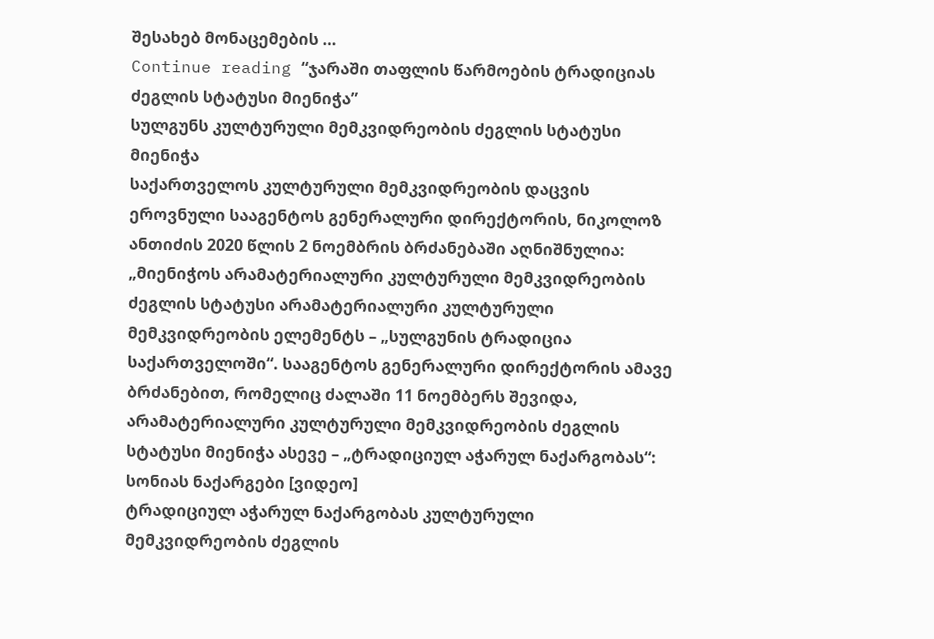შესახებ მონაცემების …
Continue reading “ჯარაში თაფლის წარმოების ტრადიციას ძეგლის სტატუსი მიენიჭა”
სულგუნს კულტურული მემკვიდრეობის ძეგლის სტატუსი მიენიჭა
საქართველოს კულტურული მემკვიდრეობის დაცვის ეროვნული სააგენტოს გენერალური დირექტორის, ნიკოლოზ ანთიძის 2020 წლის 2 ნოემბრის ბრძანებაში აღნიშნულია: „მიენიჭოს არამატერიალური კულტურული მემკვიდრეობის ძეგლის სტატუსი არამატერიალური კულტურული მემკვიდრეობის ელემენტს – „სულგუნის ტრადიცია საქართველოში“. სააგენტოს გენერალური დირექტორის ამავე ბრძანებით, რომელიც ძალაში 11 ნოემბერს შევიდა, არამატერიალური კულტურული მემკვიდრეობის ძეგლის სტატუსი მიენიჭა ასევე – „ტრადიციულ აჭარულ ნაქარგობას“: სონიას ნაქარგები [ვიდეო]
ტრადიციულ აჭარულ ნაქარგობას კულტურული მემკვიდრეობის ძეგლის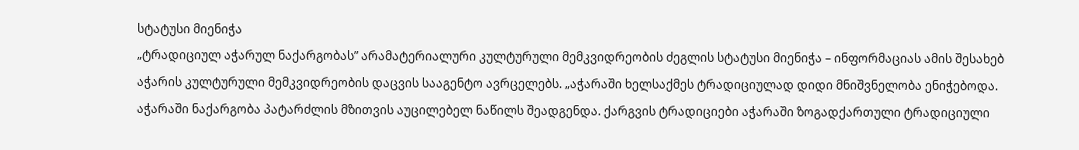სტატუსი მიენიჭა
„ტრადიციულ აჭარულ ნაქარგობას” არამატერიალური კულტურული მემკვიდრეობის ძეგლის სტატუსი მიენიჭა – ინფორმაციას ამის შესახებ აჭარის კულტურული მემკვიდრეობის დაცვის სააგენტო ავრცელებს. „აჭარაში ხელსაქმეს ტრადიციულად დიდი მნიშვნელობა ენიჭებოდა. აჭარაში ნაქარგობა პატარძლის მზითვის აუცილებელ ნაწილს შეადგენდა. ქარგვის ტრადიციები აჭარაში ზოგადქართული ტრადიციული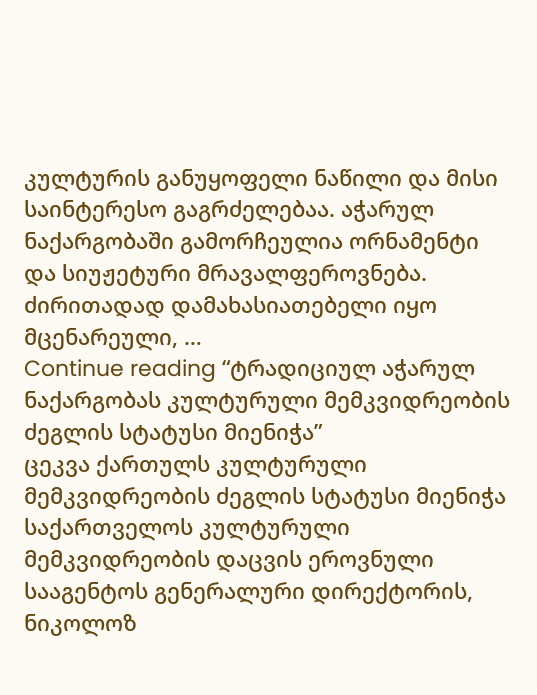კულტურის განუყოფელი ნაწილი და მისი საინტერესო გაგრძელებაა. აჭარულ ნაქარგობაში გამორჩეულია ორნამენტი და სიუჟეტური მრავალფეროვნება. ძირითადად დამახასიათებელი იყო მცენარეული, …
Continue reading “ტრადიციულ აჭარულ ნაქარგობას კულტურული მემკვიდრეობის ძეგლის სტატუსი მიენიჭა”
ცეკვა ქართულს კულტურული მემკვიდრეობის ძეგლის სტატუსი მიენიჭა
საქართველოს კულტურული მემკვიდრეობის დაცვის ეროვნული სააგენტოს გენერალური დირექტორის, ნიკოლოზ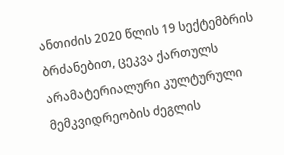ანთიძის 2020 წლის 19 სექტემბრის ბრძანებით, ცეკვა ქართულს არამატერიალური კულტურული მემკვიდრეობის ძეგლის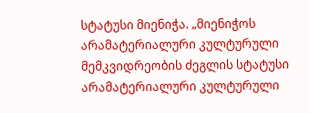სტატუსი მიენიჭა. „მიენიჭოს არამატერიალური კულტურული მემკვიდრეობის ძეგლის სტატუსი არამატერიალური კულტურული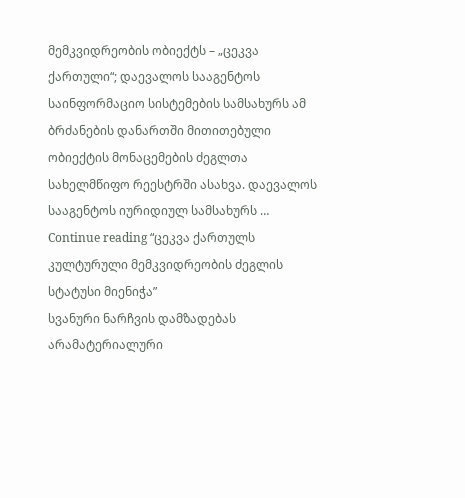მემკვიდრეობის ობიექტს – „ცეკვა ქართული“; დაევალოს სააგენტოს საინფორმაციო სისტემების სამსახურს ამ ბრძანების დანართში მითითებული ობიექტის მონაცემების ძეგლთა სახელმწიფო რეესტრში ასახვა. დაევალოს სააგენტოს იურიდიულ სამსახურს …
Continue reading “ცეკვა ქართულს კულტურული მემკვიდრეობის ძეგლის სტატუსი მიენიჭა”
სვანური ნარჩვის დამზადებას არამატერიალური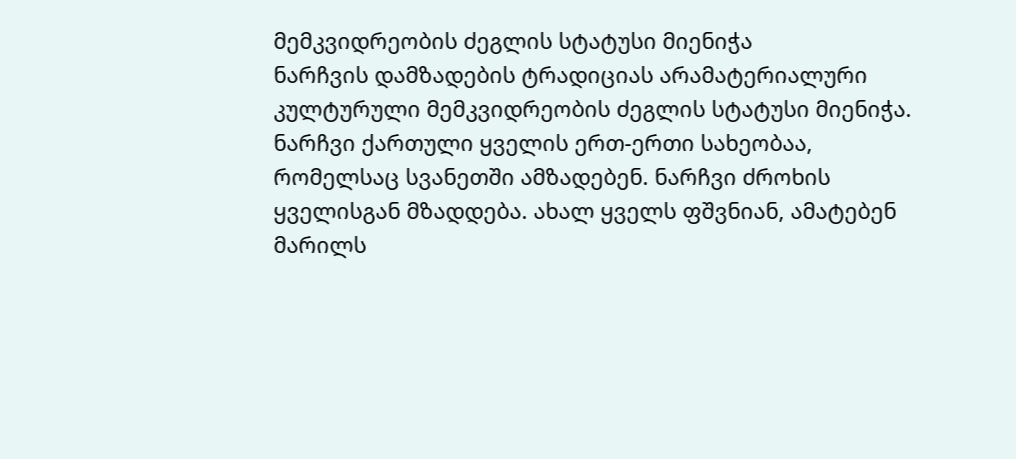მემკვიდრეობის ძეგლის სტატუსი მიენიჭა
ნარჩვის დამზადების ტრადიციას არამატერიალური კულტურული მემკვიდრეობის ძეგლის სტატუსი მიენიჭა. ნარჩვი ქართული ყველის ერთ-ერთი სახეობაა, რომელსაც სვანეთში ამზადებენ. ნარჩვი ძროხის ყველისგან მზადდება. ახალ ყველს ფშვნიან, ამატებენ მარილს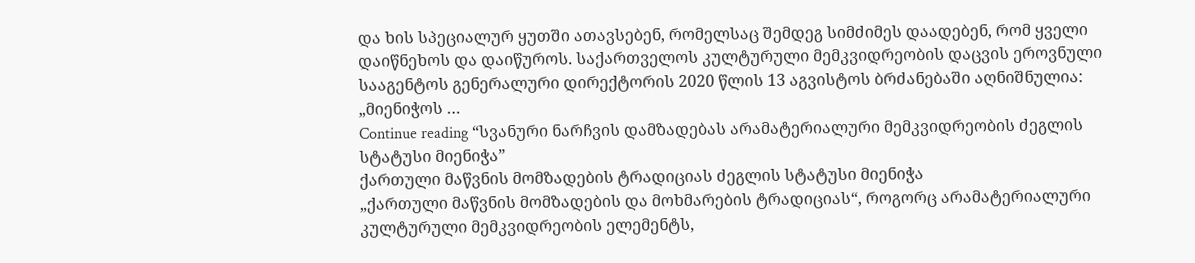და ხის სპეციალურ ყუთში ათავსებენ, რომელსაც შემდეგ სიმძიმეს დაადებენ, რომ ყველი დაიწნეხოს და დაიწუროს. საქართველოს კულტურული მემკვიდრეობის დაცვის ეროვნული სააგენტოს გენერალური დირექტორის 2020 წლის 13 აგვისტოს ბრძანებაში აღნიშნულია: „მიენიჭოს …
Continue reading “სვანური ნარჩვის დამზადებას არამატერიალური მემკვიდრეობის ძეგლის სტატუსი მიენიჭა”
ქართული მაწვნის მომზადების ტრადიციას ძეგლის სტატუსი მიენიჭა
„ქართული მაწვნის მომზადების და მოხმარების ტრადიციას“, როგორც არამატერიალური კულტურული მემკვიდრეობის ელემენტს,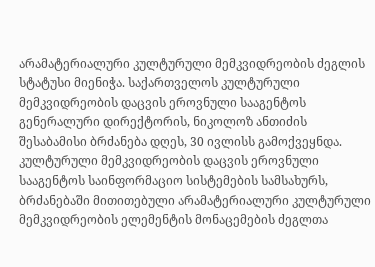არამატერიალური კულტურული მემკვიდრეობის ძეგლის სტატუსი მიენიჭა. საქართველოს კულტურული მემკვიდრეობის დაცვის ეროვნული სააგენტოს გენერალური დირექტორის, ნიკოლოზ ანთიძის შესაბამისი ბრძანება დღეს, 30 ივლისს გამოქვეყნდა. კულტურული მემკვიდრეობის დაცვის ეროვნული სააგენტოს საინფორმაციო სისტემების სამსახურს, ბრძანებაში მითითებული არამატერიალური კულტურული მემკვიდრეობის ელემენტის მონაცემების ძეგლთა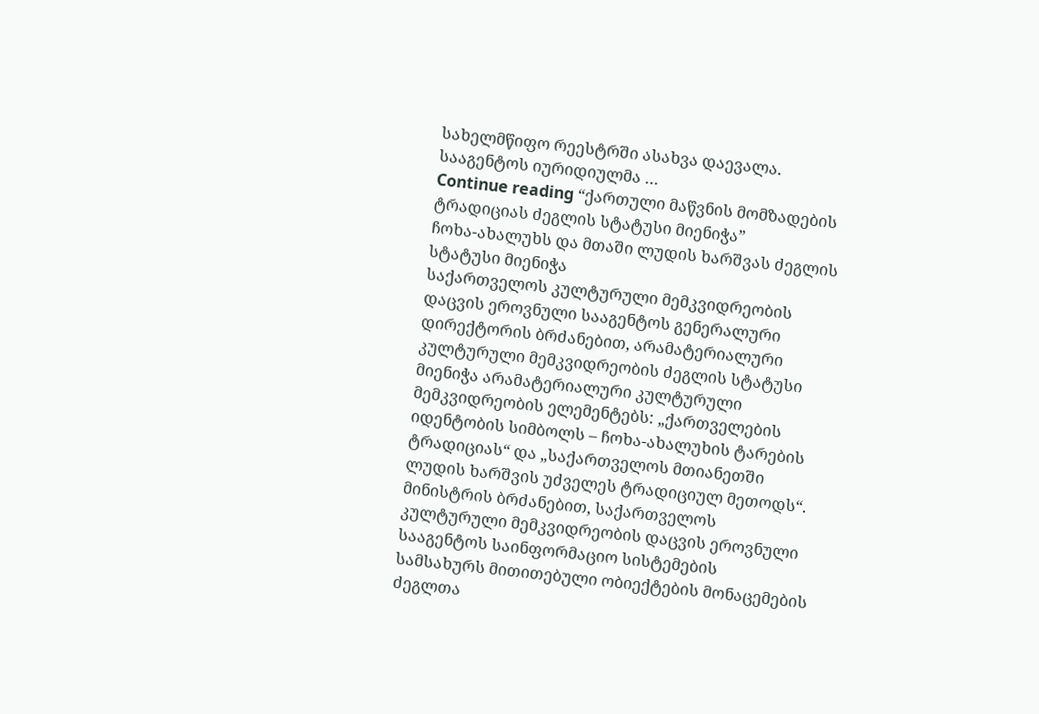სახელმწიფო რეესტრში ასახვა დაევალა. სააგენტოს იურიდიულმა …
Continue reading “ქართული მაწვნის მომზადების ტრადიციას ძეგლის სტატუსი მიენიჭა”
ჩოხა-ახალუხს და მთაში ლუდის ხარშვას ძეგლის სტატუსი მიენიჭა
საქართველოს კულტურული მემკვიდრეობის დაცვის ეროვნული სააგენტოს გენერალური დირექტორის ბრძანებით, არამატერიალური კულტურული მემკვიდრეობის ძეგლის სტატუსი მიენიჭა არამატერიალური კულტურული მემკვიდრეობის ელემენტებს: „ქართველების იდენტობის სიმბოლს – ჩოხა-ახალუხის ტარების ტრადიციას“ და „საქართველოს მთიანეთში ლუდის ხარშვის უძველეს ტრადიციულ მეთოდს“. მინისტრის ბრძანებით, საქართველოს კულტურული მემკვიდრეობის დაცვის ეროვნული სააგენტოს საინფორმაციო სისტემების სამსახურს მითითებული ობიექტების მონაცემების ძეგლთა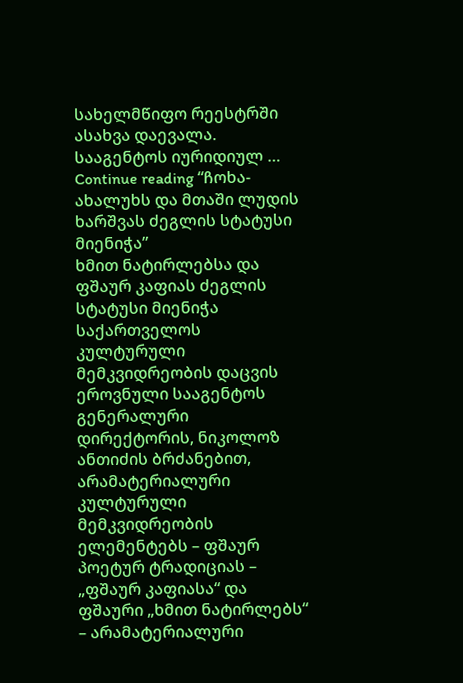სახელმწიფო რეესტრში ასახვა დაევალა. სააგენტოს იურიდიულ …
Continue reading “ჩოხა-ახალუხს და მთაში ლუდის ხარშვას ძეგლის სტატუსი მიენიჭა”
ხმით ნატირლებსა და ფშაურ კაფიას ძეგლის სტატუსი მიენიჭა
საქართველოს კულტურული მემკვიდრეობის დაცვის ეროვნული სააგენტოს გენერალური დირექტორის, ნიკოლოზ ანთიძის ბრძანებით, არამატერიალური კულტურული მემკვიდრეობის ელემენტებს – ფშაურ პოეტურ ტრადიციას – „ფშაურ კაფიასა“ და ფშაური „ხმით ნატირლებს“ – არამატერიალური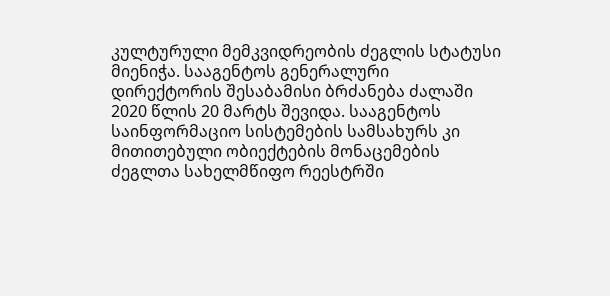კულტურული მემკვიდრეობის ძეგლის სტატუსი მიენიჭა. სააგენტოს გენერალური დირექტორის შესაბამისი ბრძანება ძალაში 2020 წლის 20 მარტს შევიდა. სააგენტოს საინფორმაციო სისტემების სამსახურს კი მითითებული ობიექტების მონაცემების ძეგლთა სახელმწიფო რეესტრში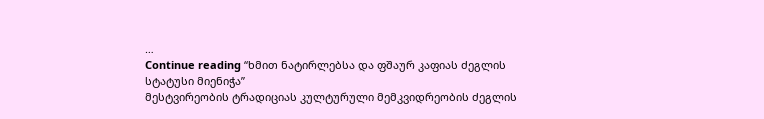…
Continue reading “ხმით ნატირლებსა და ფშაურ კაფიას ძეგლის სტატუსი მიენიჭა”
მესტვირეობის ტრადიციას კულტურული მემკვიდრეობის ძეგლის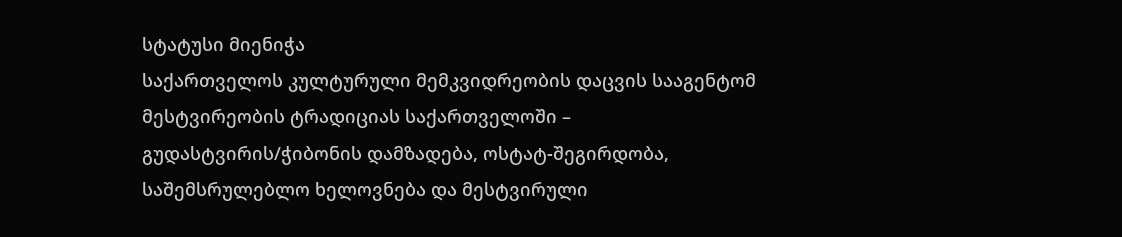სტატუსი მიენიჭა
საქართველოს კულტურული მემკვიდრეობის დაცვის სააგენტომ მესტვირეობის ტრადიციას საქართველოში – გუდასტვირის/ჭიბონის დამზადება, ოსტატ-შეგირდობა, საშემსრულებლო ხელოვნება და მესტვირული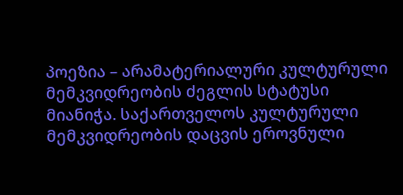პოეზია – არამატერიალური კულტურული მემკვიდრეობის ძეგლის სტატუსი მიანიჭა. საქართველოს კულტურული მემკვიდრეობის დაცვის ეროვნული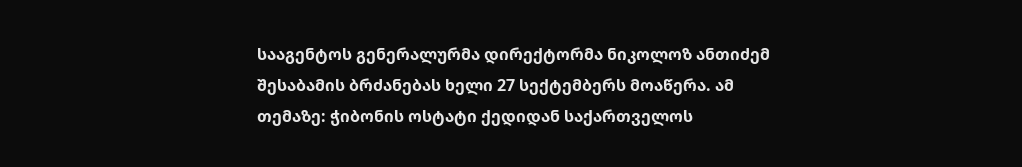სააგენტოს გენერალურმა დირექტორმა ნიკოლოზ ანთიძემ შესაბამის ბრძანებას ხელი 27 სექტემბერს მოაწერა. ამ თემაზე: ჭიბონის ოსტატი ქედიდან საქართველოს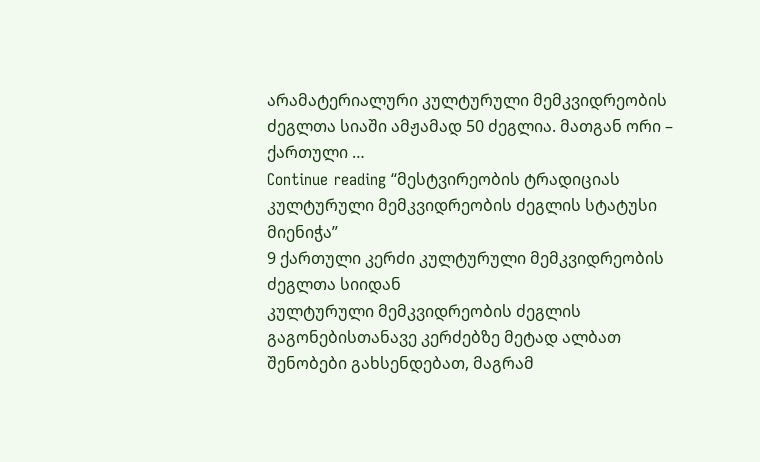არამატერიალური კულტურული მემკვიდრეობის ძეგლთა სიაში ამჟამად 50 ძეგლია. მათგან ორი – ქართული …
Continue reading “მესტვირეობის ტრადიციას კულტურული მემკვიდრეობის ძეგლის სტატუსი მიენიჭა”
9 ქართული კერძი კულტურული მემკვიდრეობის ძეგლთა სიიდან
კულტურული მემკვიდრეობის ძეგლის გაგონებისთანავე კერძებზე მეტად ალბათ შენობები გახსენდებათ, მაგრამ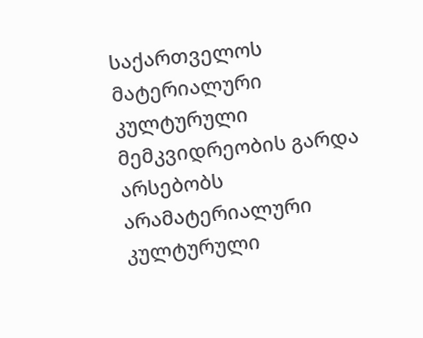საქართველოს მატერიალური კულტურული მემკვიდრეობის გარდა არსებობს არამატერიალური კულტურული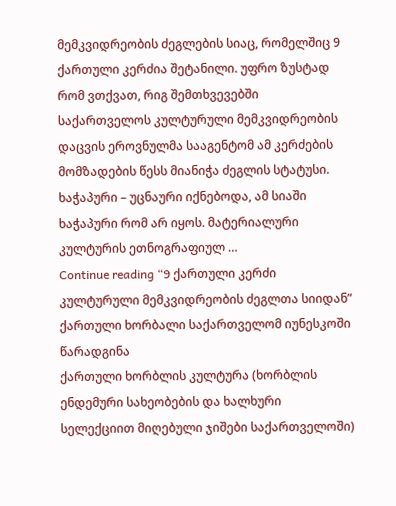მემკვიდრეობის ძეგლების სიაც, რომელშიც 9 ქართული კერძია შეტანილი. უფრო ზუსტად რომ ვთქვათ, რიგ შემთხვევებში საქართველოს კულტურული მემკვიდრეობის დაცვის ეროვნულმა სააგენტომ ამ კერძების მომზადების წესს მიანიჭა ძეგლის სტატუსი. ხაჭაპური – უცნაური იქნებოდა, ამ სიაში ხაჭაპური რომ არ იყოს. მატერიალური კულტურის ეთნოგრაფიულ …
Continue reading “9 ქართული კერძი კულტურული მემკვიდრეობის ძეგლთა სიიდან”
ქართული ხორბალი საქართველომ იუნესკოში წარადგინა
ქართული ხორბლის კულტურა (ხორბლის ენდემური სახეობების და ხალხური სელექციით მიღებული ჯიშები საქართველოში)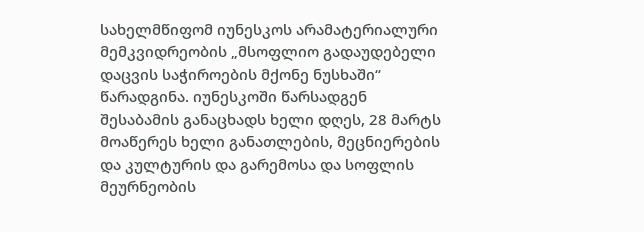სახელმწიფომ იუნესკოს არამატერიალური მემკვიდრეობის „მსოფლიო გადაუდებელი დაცვის საჭიროების მქონე ნუსხაში“ წარადგინა. იუნესკოში წარსადგენ შესაბამის განაცხადს ხელი დღეს, 28 მარტს მოაწერეს ხელი განათლების, მეცნიერების და კულტურის და გარემოსა და სოფლის მეურნეობის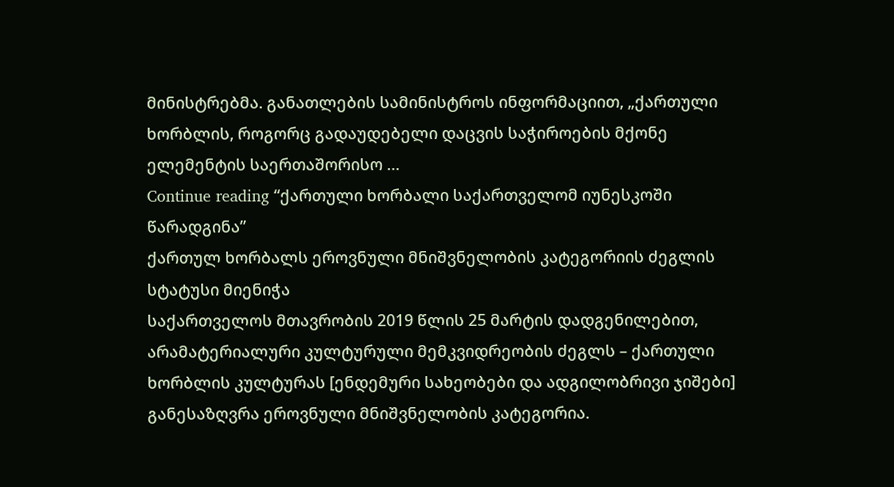მინისტრებმა. განათლების სამინისტროს ინფორმაციით, „ქართული ხორბლის, როგორც გადაუდებელი დაცვის საჭიროების მქონე ელემენტის საერთაშორისო …
Continue reading “ქართული ხორბალი საქართველომ იუნესკოში წარადგინა”
ქართულ ხორბალს ეროვნული მნიშვნელობის კატეგორიის ძეგლის სტატუსი მიენიჭა
საქართველოს მთავრობის 2019 წლის 25 მარტის დადგენილებით, არამატერიალური კულტურული მემკვიდრეობის ძეგლს – ქართული ხორბლის კულტურას [ენდემური სახეობები და ადგილობრივი ჯიშები] განესაზღვრა ეროვნული მნიშვნელობის კატეგორია.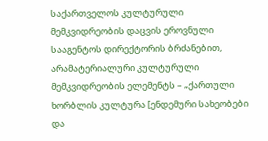საქართველოს კულტურული მემკვიდრეობის დაცვის ეროვნული სააგენტოს დირექტორის ბრძანებით, არამატერიალური კულტურული მემკვიდრეობის ელემენტს – „ქართული ხორბლის კულტურა [ენდემური სახეობები და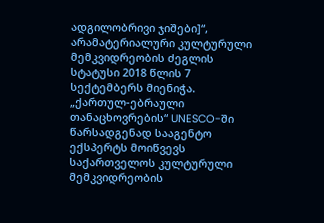ადგილობრივი ჯიშები]“, არამატერიალური კულტურული მემკვიდრეობის ძეგლის სტატუსი 2018 წლის 7 სექტემბერს მიენიჭა.
„ქართულ-ებრაული თანაცხოვრების“ UNESCO-ში წარსადგენად სააგენტო ექსპერტს მოიწვევს
საქართველოს კულტურული მემკვიდრეობის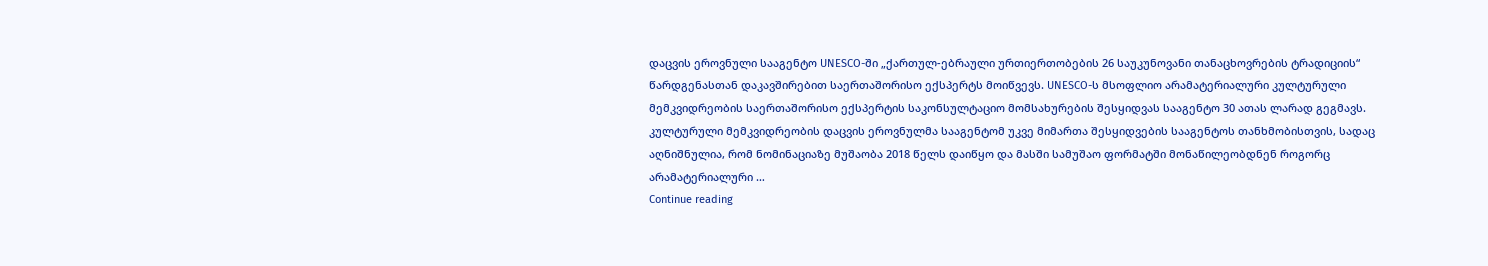დაცვის ეროვნული სააგენტო UNESCO-ში „ქართულ-ებრაული ურთიერთობების 26 საუკუნოვანი თანაცხოვრების ტრადიციის“ წარდგენასთან დაკავშირებით საერთაშორისო ექსპერტს მოიწვევს. UNESCO-ს მსოფლიო არამატერიალური კულტურული მემკვიდრეობის საერთაშორისო ექსპერტის საკონსულტაციო მომსახურების შესყიდვას სააგენტო 30 ათას ლარად გეგმავს. კულტურული მემკვიდრეობის დაცვის ეროვნულმა სააგენტომ უკვე მიმართა შესყიდვების სააგენტოს თანხმობისთვის, სადაც აღნიშნულია, რომ ნომინაციაზე მუშაობა 2018 წელს დაიწყო და მასში სამუშაო ფორმატში მონაწილეობდნენ როგორც არამატერიალური …
Continue reading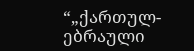“„ქართულ-ებრაული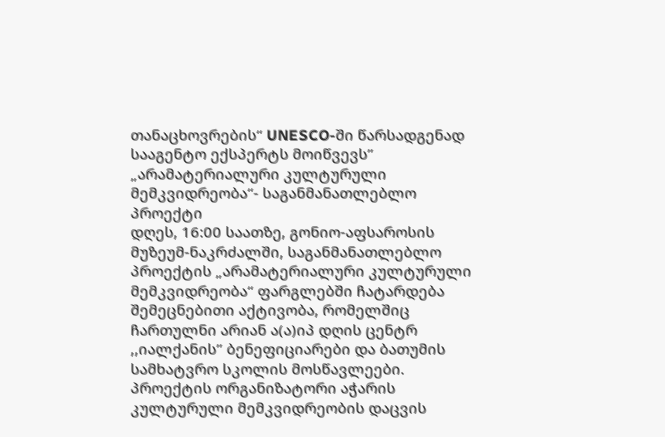თანაცხოვრების“ UNESCO-ში წარსადგენად სააგენტო ექსპერტს მოიწვევს”
„არამატერიალური კულტურული მემკვიდრეობა“- საგანმანათლებლო პროექტი
დღეს, 16:00 საათზე, გონიო-აფსაროსის მუზეუმ-ნაკრძალში, საგანმანათლებლო პროექტის „არამატერიალური კულტურული მემკვიდრეობა“ ფარგლებში ჩატარდება შემეცნებითი აქტივობა, რომელშიც ჩართულნი არიან ა(ა)იპ დღის ცენტრ ,,იალქანის’’ ბენეფიციარები და ბათუმის სამხატვრო სკოლის მოსწავლეები. პროექტის ორგანიზატორი აჭარის კულტურული მემკვიდრეობის დაცვის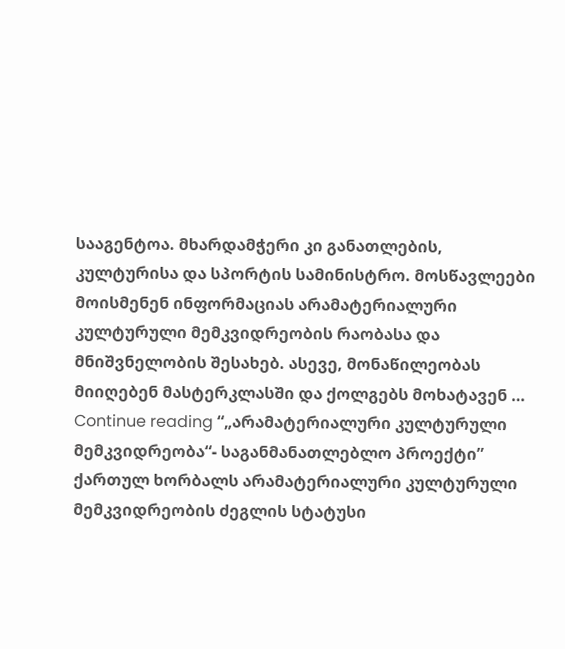სააგენტოა. მხარდამჭერი კი განათლების, კულტურისა და სპორტის სამინისტრო. მოსწავლეები მოისმენენ ინფორმაციას არამატერიალური კულტურული მემკვიდრეობის რაობასა და მნიშვნელობის შესახებ. ასევე, მონაწილეობას მიიღებენ მასტერკლასში და ქოლგებს მოხატავენ …
Continue reading “„არამატერიალური კულტურული მემკვიდრეობა“- საგანმანათლებლო პროექტი”
ქართულ ხორბალს არამატერიალური კულტურული მემკვიდრეობის ძეგლის სტატუსი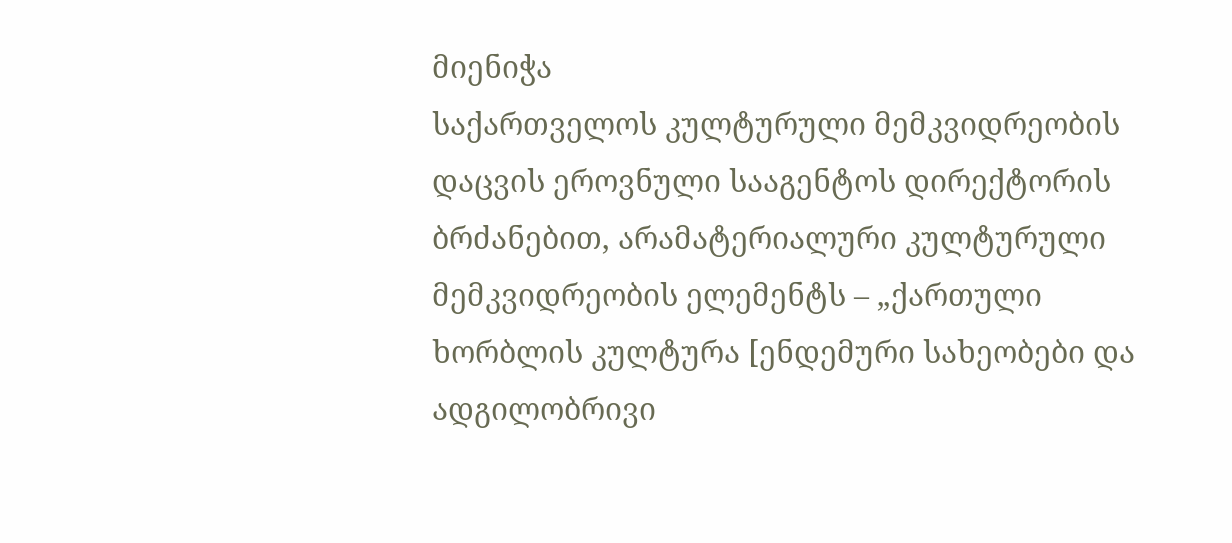მიენიჭა
საქართველოს კულტურული მემკვიდრეობის დაცვის ეროვნული სააგენტოს დირექტორის ბრძანებით, არამატერიალური კულტურული მემკვიდრეობის ელემენტს – „ქართული ხორბლის კულტურა [ენდემური სახეობები და ადგილობრივი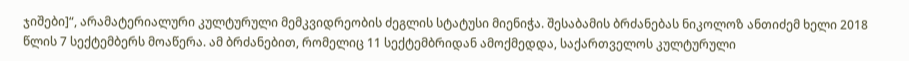ჯიშები]“, არამატერიალური კულტურული მემკვიდრეობის ძეგლის სტატუსი მიენიჭა. შესაბამის ბრძანებას ნიკოლოზ ანთიძემ ხელი 2018 წლის 7 სექტემბერს მოაწერა. ამ ბრძანებით, რომელიც 11 სექტემბრიდან ამოქმედდა, საქართველოს კულტურული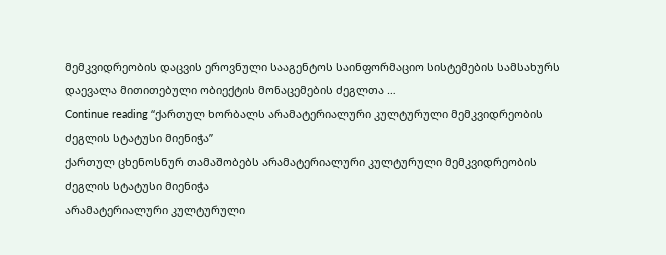მემკვიდრეობის დაცვის ეროვნული სააგენტოს საინფორმაციო სისტემების სამსახურს დაევალა მითითებული ობიექტის მონაცემების ძეგლთა …
Continue reading “ქართულ ხორბალს არამატერიალური კულტურული მემკვიდრეობის ძეგლის სტატუსი მიენიჭა”
ქართულ ცხენოსნურ თამაშობებს არამატერიალური კულტურული მემკვიდრეობის ძეგლის სტატუსი მიენიჭა
არამატერიალური კულტურული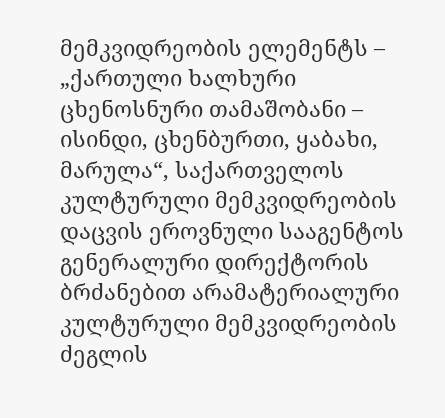მემკვიდრეობის ელემენტს – „ქართული ხალხური ცხენოსნური თამაშობანი – ისინდი, ცხენბურთი, ყაბახი, მარულა“, საქართველოს კულტურული მემკვიდრეობის დაცვის ეროვნული სააგენტოს გენერალური დირექტორის ბრძანებით არამატერიალური კულტურული მემკვიდრეობის ძეგლის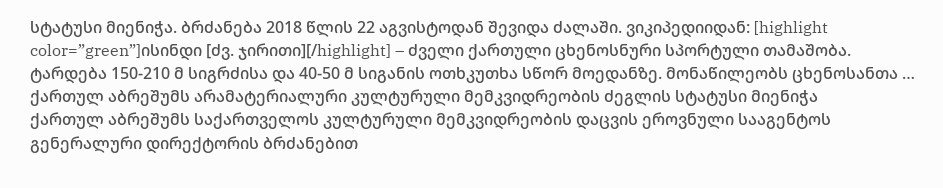სტატუსი მიენიჭა. ბრძანება 2018 წლის 22 აგვისტოდან შევიდა ძალაში. ვიკიპედიიდან: [highlight color=”green”]ისინდი [ძვ. ჯირითი][/highlight] – ძველი ქართული ცხენოსნური სპორტული თამაშობა. ტარდება 150-210 მ სიგრძისა და 40-50 მ სიგანის ოთხკუთხა სწორ მოედანზე. მონაწილეობს ცხენოსანთა …
ქართულ აბრეშუმს არამატერიალური კულტურული მემკვიდრეობის ძეგლის სტატუსი მიენიჭა
ქართულ აბრეშუმს საქართველოს კულტურული მემკვიდრეობის დაცვის ეროვნული სააგენტოს გენერალური დირექტორის ბრძანებით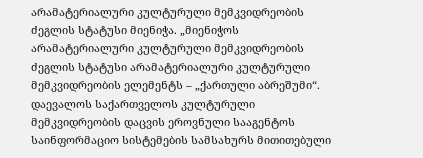არამატერიალური კულტურული მემკვიდრეობის ძეგლის სტატუსი მიენიჭა. „მიენიჭოს არამატერიალური კულტურული მემკვიდრეობის ძეგლის სტატუსი არამატერიალური კულტურული მემკვიდრეობის ელემენტს – „ქართული აბრეშუმი“. დაევალოს საქართველოს კულტურული მემკვიდრეობის დაცვის ეროვნული სააგენტოს საინფორმაციო სისტემების სამსახურს მითითებული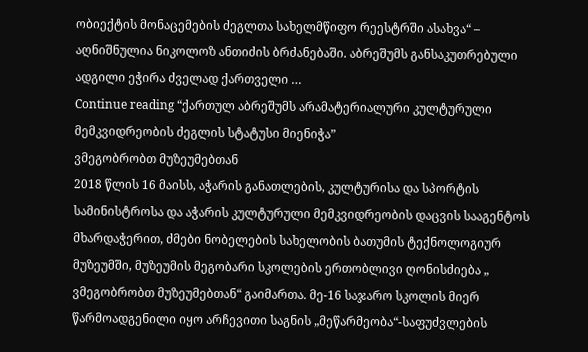ობიექტის მონაცემების ძეგლთა სახელმწიფო რეესტრში ასახვა“ – აღნიშნულია ნიკოლოზ ანთიძის ბრძანებაში. აბრეშუმს განსაკუთრებული ადგილი ეჭირა ძველად ქართველი …
Continue reading “ქართულ აბრეშუმს არამატერიალური კულტურული მემკვიდრეობის ძეგლის სტატუსი მიენიჭა”
ვმეგობრობთ მუზეუმებთან
2018 წლის 16 მაისს, აჭარის განათლების, კულტურისა და სპორტის სამინისტროსა და აჭარის კულტურული მემკვიდრეობის დაცვის სააგენტოს მხარდაჭერით, ძმები ნობელების სახელობის ბათუმის ტექნოლოგიურ მუზეუმში, მუზეუმის მეგობარი სკოლების ერთობლივი ღონისძიება „ ვმეგობრობთ მუზეუმებთან“ გაიმართა. მე-16 საჯარო სკოლის მიერ წარმოადგენილი იყო არჩევითი საგნის „მეწარმეობა“-საფუძვლების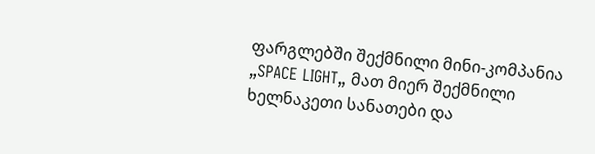ფარგლებში შექმნილი მინი-კომპანია „SPACE LIGHT„ მათ მიერ შექმნილი ხელნაკეთი სანათები და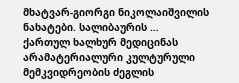მხატვარ-გიორგი ნიკოლაიშვილის ნახატები. სალიბაურის …
ქართულ ხალხურ მედიცინას არამატერიალური კულტურული მემკვიდრეობის ძეგლის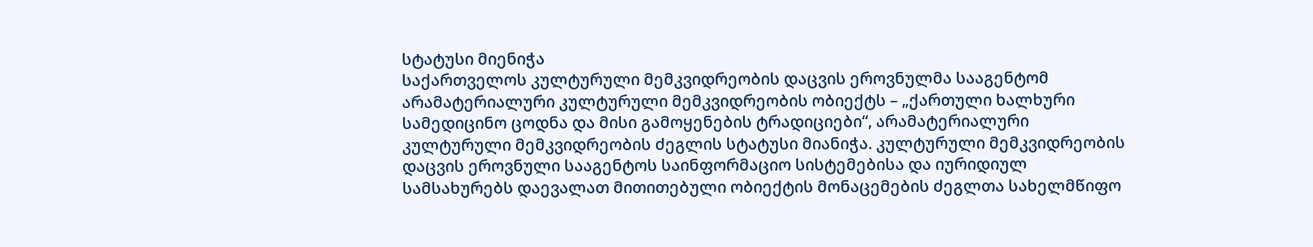სტატუსი მიენიჭა
საქართველოს კულტურული მემკვიდრეობის დაცვის ეროვნულმა სააგენტომ არამატერიალური კულტურული მემკვიდრეობის ობიექტს – „ქართული ხალხური სამედიცინო ცოდნა და მისი გამოყენების ტრადიციები“, არამატერიალური კულტურული მემკვიდრეობის ძეგლის სტატუსი მიანიჭა. კულტურული მემკვიდრეობის დაცვის ეროვნული სააგენტოს საინფორმაციო სისტემებისა და იურიდიულ სამსახურებს დაევალათ მითითებული ობიექტის მონაცემების ძეგლთა სახელმწიფო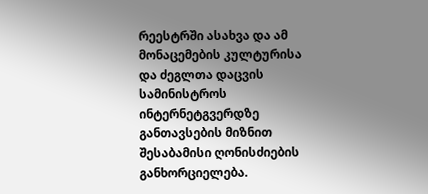რეესტრში ასახვა და ამ მონაცემების კულტურისა და ძეგლთა დაცვის სამინისტროს ინტერნეტგვერდზე განთავსების მიზნით შესაბამისი ღონისძიების განხორციელება.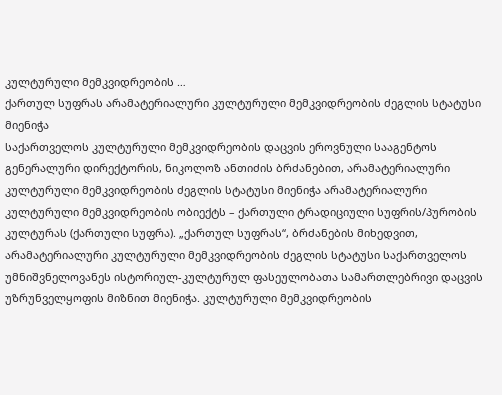კულტურული მემკვიდრეობის …
ქართულ სუფრას არამატერიალური კულტურული მემკვიდრეობის ძეგლის სტატუსი მიენიჭა
საქართველოს კულტურული მემკვიდრეობის დაცვის ეროვნული სააგენტოს გენერალური დირექტორის, ნიკოლოზ ანთიძის ბრძანებით, არამატერიალური კულტურული მემკვიდრეობის ძეგლის სტატუსი მიენიჭა არამატერიალური კულტურული მემკვიდრეობის ობიექტს – ქართული ტრადიციული სუფრის/პურობის კულტურას (ქართული სუფრა). „ქართულ სუფრას“, ბრძანების მიხედვით, არამატერიალური კულტურული მემკვიდრეობის ძეგლის სტატუსი საქართველოს უმნიშვნელოვანეს ისტორიულ-კულტურულ ფასეულობათა სამართლებრივი დაცვის უზრუნველყოფის მიზნით მიენიჭა. კულტურული მემკვიდრეობის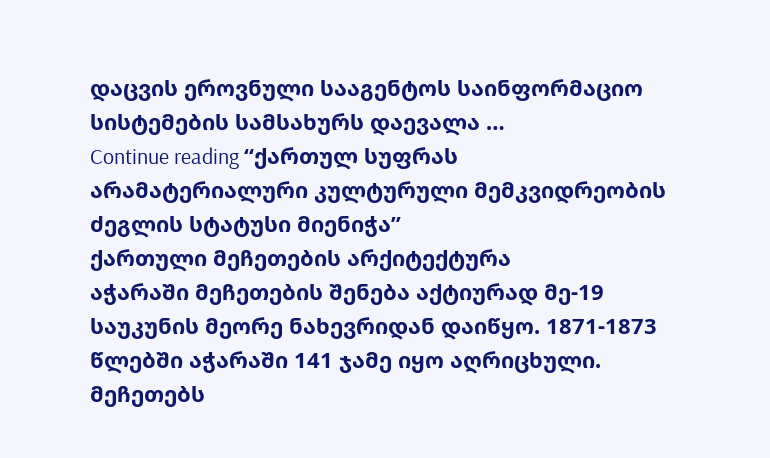დაცვის ეროვნული სააგენტოს საინფორმაციო სისტემების სამსახურს დაევალა …
Continue reading “ქართულ სუფრას არამატერიალური კულტურული მემკვიდრეობის ძეგლის სტატუსი მიენიჭა”
ქართული მეჩეთების არქიტექტურა
აჭარაში მეჩეთების შენება აქტიურად მე-19 საუკუნის მეორე ნახევრიდან დაიწყო. 1871-1873 წლებში აჭარაში 141 ჯამე იყო აღრიცხული. მეჩეთებს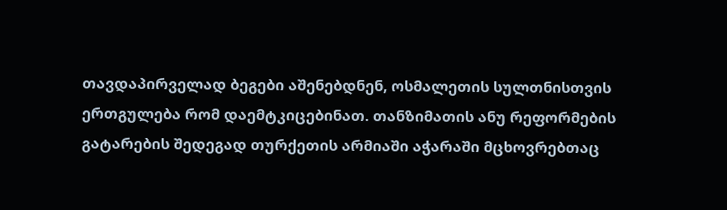თავდაპირველად ბეგები აშენებდნენ, ოსმალეთის სულთნისთვის ერთგულება რომ დაემტკიცებინათ. თანზიმათის ანუ რეფორმების გატარების შედეგად თურქეთის არმიაში აჭარაში მცხოვრებთაც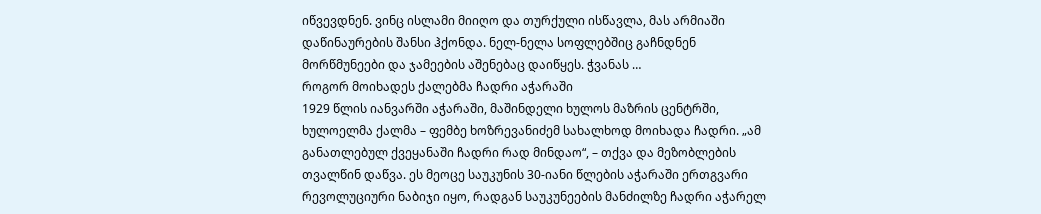იწვევდნენ. ვინც ისლამი მიიღო და თურქული ისწავლა, მას არმიაში დაწინაურების შანსი ჰქონდა. ნელ-ნელა სოფლებშიც გაჩნდნენ მორწმუნეები და ჯამეების აშენებაც დაიწყეს. ჭვანას …
როგორ მოიხადეს ქალებმა ჩადრი აჭარაში
1929 წლის იანვარში აჭარაში, მაშინდელი ხულოს მაზრის ცენტრში, ხულოელმა ქალმა – ფემბე ხოზრევანიძემ სახალხოდ მოიხადა ჩადრი. „ამ განათლებულ ქვეყანაში ჩადრი რად მინდაო“, – თქვა და მეზობლების თვალწინ დაწვა. ეს მეოცე საუკუნის 30-იანი წლების აჭარაში ერთგვარი რევოლუციური ნაბიჯი იყო, რადგან საუკუნეების მანძილზე ჩადრი აჭარელ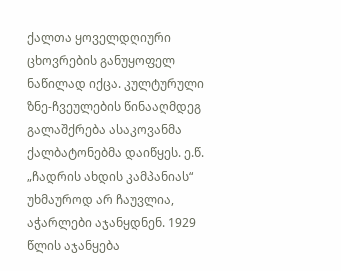ქალთა ყოველდღიური ცხოვრების განუყოფელ ნაწილად იქცა. კულტურული ზნე-ჩვეულების წინააღმდეგ გალაშქრება ასაკოვანმა ქალბატონებმა დაიწყეს. ე.წ. „ჩადრის ახდის კამპანიას“ უხმაუროდ არ ჩაუვლია, აჭარლები აჯანყდნენ. 1929 წლის აჯანყება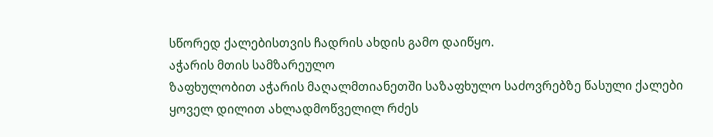სწორედ ქალებისთვის ჩადრის ახდის გამო დაიწყო.
აჭარის მთის სამზარეულო
ზაფხულობით აჭარის მაღალმთიანეთში საზაფხულო საძოვრებზე წასული ქალები ყოველ დილით ახლადმოწველილ რძეს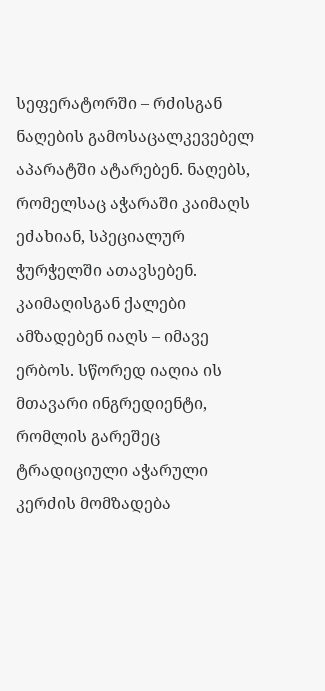სეფერატორში – რძისგან ნაღების გამოსაცალკევებელ აპარატში ატარებენ. ნაღებს, რომელსაც აჭარაში კაიმაღს ეძახიან, სპეციალურ ჭურჭელში ათავსებენ. კაიმაღისგან ქალები ამზადებენ იაღს – იმავე ერბოს. სწორედ იაღია ის მთავარი ინგრედიენტი, რომლის გარეშეც ტრადიციული აჭარული კერძის მომზადება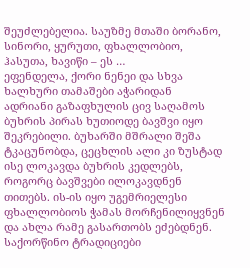შეუძლებელია. საუზმე მთაში ბორანო, სინორი, ყურუთი, ფხალლობიო, ჰასუთა, ხავიწი – ეს …
ეფენდელა, ქორი ნენეი და სხვა ხალხური თამაშები აჭარიდან
ადრიანი გაზაფხულის ცივ საღამოს ბუხრის პირას ხუთიოდე ბავშვი იყო შეკრებილი. ბუხარში მშრალი შეშა ტკაცუნობდა, ცეცხლის ალი კი ზუსტად ისე ლოკავდა ბუხრის კედლებს, როგორც ბავშვები ილოკავდნენ თითებს. ის-ის იყო უგემრიელესი ფხალლობიოს ჭამას მორჩენილიყვნენ და ახლა რამე გასართობს ეძებდნენ.
საქორწინო ტრადიციები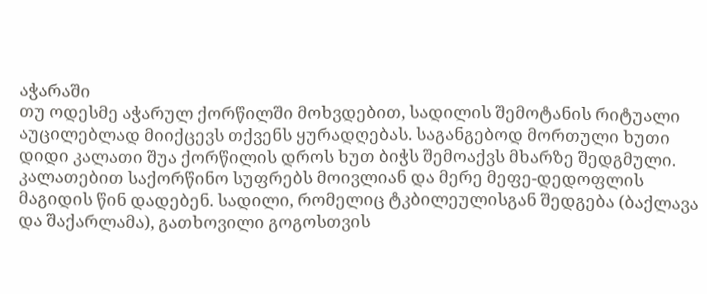აჭარაში
თუ ოდესმე აჭარულ ქორწილში მოხვდებით, სადილის შემოტანის რიტუალი აუცილებლად მიიქცევს თქვენს ყურადღებას. საგანგებოდ მორთული ხუთი დიდი კალათი შუა ქორწილის დროს ხუთ ბიჭს შემოაქვს მხარზე შედგმული. კალათებით საქორწინო სუფრებს მოივლიან და მერე მეფე-დედოფლის მაგიდის წინ დადებენ. სადილი, რომელიც ტკბილეულისგან შედგება (ბაქლავა და შაქარლამა), გათხოვილი გოგოსთვის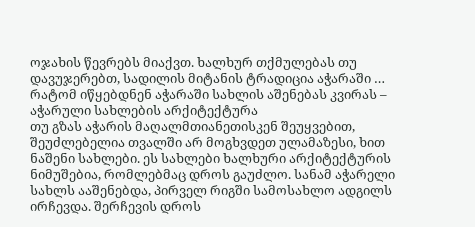ოჯახის წევრებს მიაქვთ. ხალხურ თქმულებას თუ დავუჯერებთ, სადილის მიტანის ტრადიცია აჭარაში …
რატომ იწყებდნენ აჭარაში სახლის აშენებას კვირას – აჭარული სახლების არქიტექტურა
თუ გზას აჭარის მაღალმთიანეთისკენ შეუყვებით, შეუძლებელია თვალში არ მოგხვდეთ ულამაზესი, ხით ნაშენი სახლები. ეს სახლები ხალხური არქიტექტურის ნიმუშებია, რომლებმაც დროს გაუძლო. სანამ აჭარელი სახლს ააშენებდა, პირველ რიგში სამოსახლო ადგილს ირჩევდა. შერჩევის დროს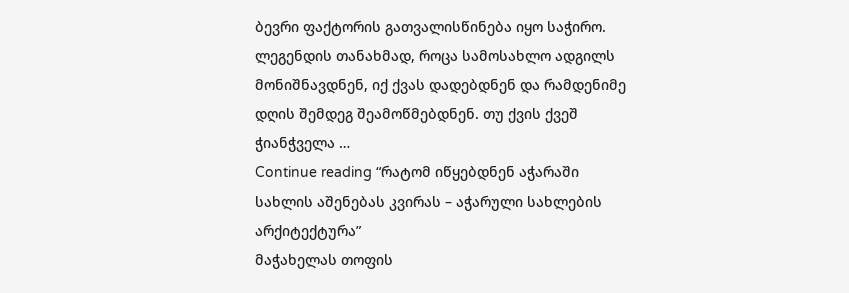ბევრი ფაქტორის გათვალისწინება იყო საჭირო. ლეგენდის თანახმად, როცა სამოსახლო ადგილს მონიშნავდნენ, იქ ქვას დადებდნენ და რამდენიმე დღის შემდეგ შეამოწმებდნენ. თუ ქვის ქვეშ ჭიანჭველა …
Continue reading “რატომ იწყებდნენ აჭარაში სახლის აშენებას კვირას – აჭარული სახლების არქიტექტურა”
მაჭახელას თოფის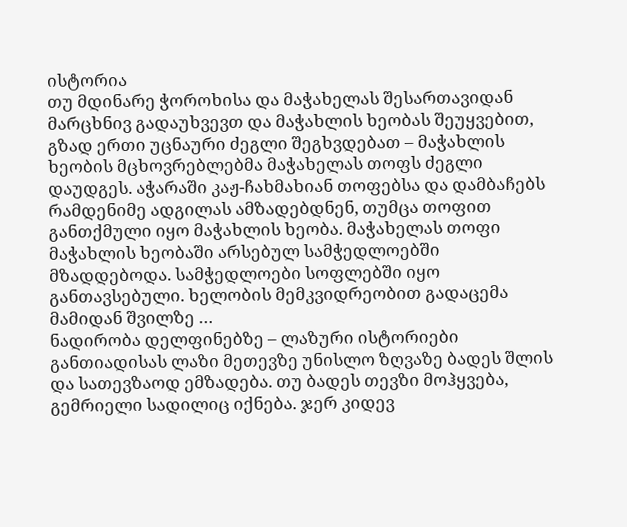ისტორია
თუ მდინარე ჭოროხისა და მაჭახელას შესართავიდან მარცხნივ გადაუხვევთ და მაჭახლის ხეობას შეუყვებით, გზად ერთი უცნაური ძეგლი შეგხვდებათ – მაჭახლის ხეობის მცხოვრებლებმა მაჭახელას თოფს ძეგლი დაუდგეს. აჭარაში კაჟ-ჩახმახიან თოფებსა და დამბაჩებს რამდენიმე ადგილას ამზადებდნენ, თუმცა თოფით განთქმული იყო მაჭახლის ხეობა. მაჭახელას თოფი მაჭახლის ხეობაში არსებულ სამჭედლოებში მზადდებოდა. სამჭედლოები სოფლებში იყო განთავსებული. ხელობის მემკვიდრეობით გადაცემა მამიდან შვილზე …
ნადირობა დელფინებზე – ლაზური ისტორიები
განთიადისას ლაზი მეთევზე უნისლო ზღვაზე ბადეს შლის და სათევზაოდ ემზადება. თუ ბადეს თევზი მოჰყვება, გემრიელი სადილიც იქნება. ჯერ კიდევ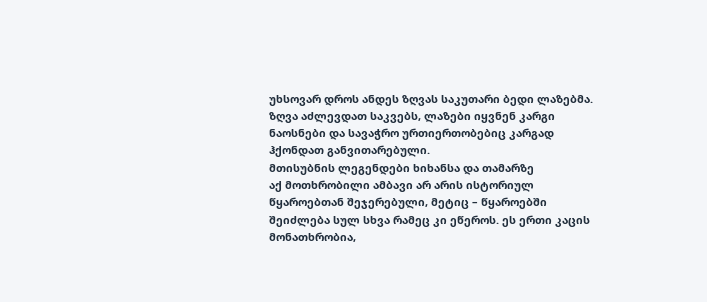უხსოვარ დროს ანდეს ზღვას საკუთარი ბედი ლაზებმა. ზღვა აძლევდათ საკვებს, ლაზები იყვნენ კარგი ნაოსნები და სავაჭრო ურთიერთობებიც კარგად ჰქონდათ განვითარებული.
მთისუბნის ლეგენდები ხიხანსა და თამარზე
აქ მოთხრობილი ამბავი არ არის ისტორიულ წყაროებთან შეჯერებული, მეტიც – წყაროებში შეიძლება სულ სხვა რამეც კი ეწეროს. ეს ერთი კაცის მონათხრობია,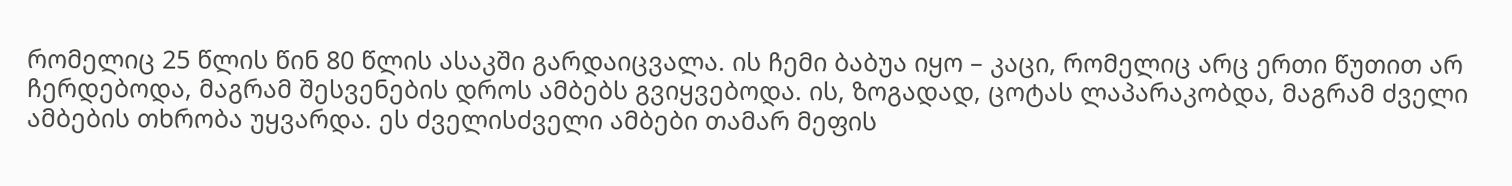რომელიც 25 წლის წინ 80 წლის ასაკში გარდაიცვალა. ის ჩემი ბაბუა იყო – კაცი, რომელიც არც ერთი წუთით არ ჩერდებოდა, მაგრამ შესვენების დროს ამბებს გვიყვებოდა. ის, ზოგადად, ცოტას ლაპარაკობდა, მაგრამ ძველი ამბების თხრობა უყვარდა. ეს ძველისძველი ამბები თამარ მეფის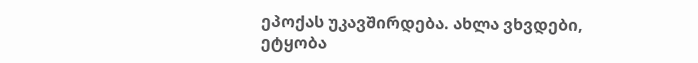ეპოქას უკავშირდება. ახლა ვხვდები, ეტყობა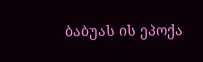ბაბუას ის ეპოქა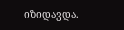იზიდავდა.